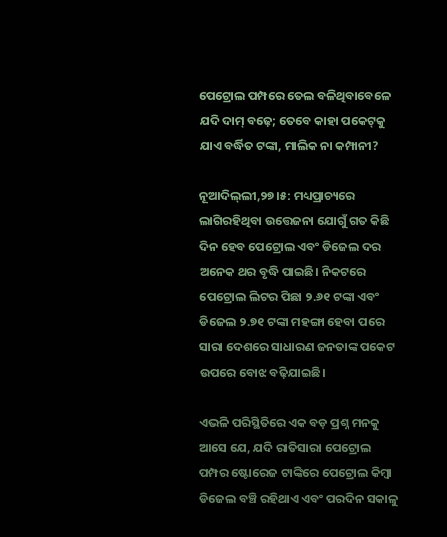ପେଟ୍ରୋଲ ପମ୍ପରେ ତେଲ ବଳିଥିବାବେଳେ ଯଦି ଦାମ୍ ବଢ଼େ; ତେବେ କାହା ପକେଟ୍‌କୁ ଯାଏ ବର୍ଦ୍ଧିତ ଟଙ୍କା, ମାଲିକ ନା କମ୍ପାନୀ?

ନୂଆଦିଲ୍‌ଲୀ,୨୭।୫: ମଧ୍ୟପ୍ରାଚ୍ୟରେ ଲାଗିରହିଥିବା ଉତ୍ତେଜନା ଯୋଗୁଁ ଗତ କିଛି ଦିନ ହେବ ପେଟ୍ରୋଲ ଏବଂ ଡିଜେଲ ଦର ଅନେକ ଥର ବୃଦ୍ଧି ପାଇଛି। ନିକଟରେ ପେଟ୍ରୋଲ ଲିଟର ପିଛା ୨.୬୧ ଟଙ୍କା ଏବଂ ଡିଜେଲ ୨.୭୧ ଟଙ୍କା ମହଙ୍ଗା ହେବା ପରେ ସାରା ଦେଶରେ ସାଧାରଣ ଜନତାଙ୍କ ପକେଟ ଉପରେ ବୋଝ ବଢ଼ିଯାଇଛି।

ଏଭଳି ପରିସ୍ଥିତିରେ ଏକ ବଡ଼ ପ୍ରଶ୍ନ ମନକୁ ଆସେ ଯେ, ଯଦି ରାତିସାରା ପେଟ୍ରୋଲ ପମ୍ପର ଷ୍ଟୋରେଜ ଟାଙ୍କିରେ ପେଟ୍ରୋଲ କିମ୍ୱା ଡିଜେଲ ବଞ୍ଚି ରହିଥାଏ ଏବଂ ପରଦିନ ସକାଳୁ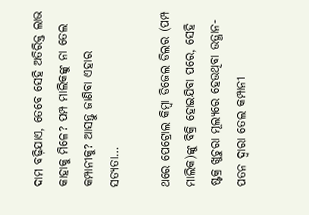ଦାମ ବଢ଼ିଯାଏ, ତେବେ ସେହି ଅତିରିକ୍ତ ଲାଭ କାହାକୁ ମିଳେ? ପମ୍ପ ମାଲିକଙ୍କୁ ନା ତେଲ କମ୍ପାନୀକୁ? ଆସନ୍ତୁ ଜାଣିବା ଏହାର ସତ୍ୟତା…

ଥରେ ପେଟ୍ରୋଲ କିମ୍ୱା ଡିଜେଲ ଡିଲର (ପମ୍ପ ମାଲିକ)ଙ୍କୁ ବିକ୍ରି ହୋଇଯିବା ପରେ, ସେହି ଷ୍ଟକ୍ର ଖୁଚୁରା ମୂଲ୍ୟରେ ହେଉଥିବା ଉତ୍ଥାନ-ପତନ ଦ୍ୱାରା ତେଲ କମ୍ପାନୀ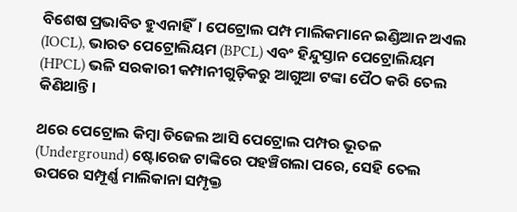ବିଶେଷ ପ୍ରଭାବିତ ହୁଏନାହିଁ। ପେଟ୍ରୋଲ ପମ୍ପ ମାଲିକମାନେ ଇଣ୍ଡିଆନ ଅଏଲ (IOCL), ଭାରତ ପେଟ୍ରୋଲିୟମ (BPCL) ଏବଂ ହିନ୍ଦୁସ୍ତାନ ପେଟ୍ରୋଲିୟମ (HPCL) ଭଳି ସରକାରୀ କମ୍ପାନୀଗୁଡ଼ିକରୁ ଆଗୁଆ ଟଙ୍କା ପୈଠ କରି ତେଲ କିଣିଥାନ୍ତି।

ଥରେ ପେଟ୍ରୋଲ କିମ୍ୱା ଡିଜେଲ ଆସି ପେଟ୍ରୋଲ ପମ୍ପର ଭୂତଳ (Underground) ଷ୍ଟୋରେଜ ଟାଙ୍କିରେ ପହଞ୍ଚିଗଲା ପରେ, ସେହି ତେଲ ଉପରେ ସମ୍ପୂର୍ଣ୍ଣ ମାଲିକାନା ସମ୍ପୃକ୍ତ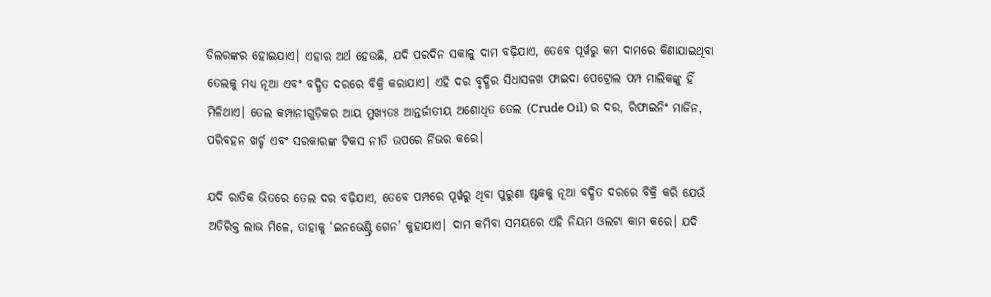ଡିଲରଙ୍କର ହୋଇଯାଏ। ଏହାର ଅର୍ଥ ହେଉଛି, ଯଦି ପରଦିନ ସକାଳୁ ଦାମ ବଢ଼ିଯାଏ, ତେବେ ପୂର୍ୱରୁ କମ ଦାମରେ କିଣାଯାଇଥିବା ତେଲକୁ ମଧ୍ୟ ନୂଆ ଏବଂ ବଦ୍ଧିତ ଦରରେ ବିକ୍ରି କରାଯାଏ। ଏହି ଦର ବୃଦ୍ଧିର ସିଧାସଳଖ ଫାଇଦା ପେଟ୍ରୋଲ ପମ୍ପ ମାଲିକଙ୍କୁ ହିଁ ମିଳିଥାଏ। ତେଲ କମ୍ପାନୀଗୁଡ଼ିକର ଆୟ ମୁଖ୍ୟତଃ ଆନ୍ତର୍ଜାତୀୟ ଅଶୋଧିତ ତେଲ (Crude Oil) ର ଦର, ରିଫାଇନିଂ ମାର୍ଜିନ, ପରିବହନ ଖର୍ଚ୍ଚ ଏବଂ ସରକାରଙ୍କ ଟିକସ ନୀତି ଉପରେ ର୍ନିଭର କରେ।

ଯଦି ରାତିକ ଭିତରେ ତେଲ ଦର ବଢ଼ିଯାଏ, ତେବେ ପମ୍ପରେ ପୂର୍ୱରୁ ଥିବା ପୁରୁଣା ଷ୍ଟକକୁ ନୂଆ ବଦ୍ଧିତ ଦରରେ ବିକ୍ରି କରି ଯେଉଁ ଅତିରିକ୍ତ ଲାଭ ମିଳେ, ତାହାକୁ ‘ଇନଭେଣ୍ଟ୍ରି ଗେନ’ କୁହାଯାଏ। ଦାମ କମିବା ସମୟରେ ଏହି ନିୟମ ଓଲଟା କାମ କରେ। ଯଦି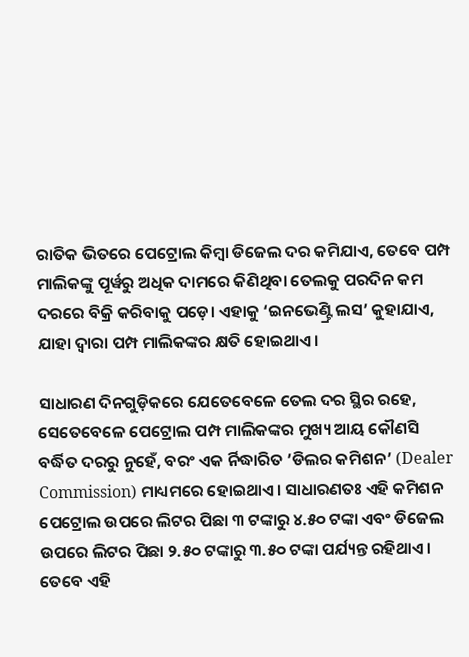ରାତିକ ଭିତରେ ପେଟ୍ରୋଲ କିମ୍ୱା ଡିଜେଲ ଦର କମିଯାଏ, ତେବେ ପମ୍ପ ମାଲିକଙ୍କୁ ପୂର୍ୱରୁ ଅଧିକ ଦାମରେ କିଣିଥିବା ତେଲକୁ ପରଦିନ କମ ଦରରେ ବିକ୍ରି କରିବାକୁ ପଡ଼େ। ଏହାକୁ ‘ଇନଭେଣ୍ଟ୍ରି ଲସ’ କୁହାଯାଏ, ଯାହା ଦ୍ୱାରା ପମ୍ପ ମାଲିକଙ୍କର କ୍ଷତି ହୋଇଥାଏ।

ସାଧାରଣ ଦିନଗୁଡ଼ିକରେ ଯେତେବେଳେ ତେଲ ଦର ସ୍ଥିର ରହେ, ସେତେବେଳେ ପେଟ୍ରୋଲ ପମ୍ପ ମାଲିକଙ୍କର ମୁଖ୍ୟ ଆୟ କୌଣସି ବର୍ଦ୍ଧିତ ଦରରୁ ନୁହେଁ, ବରଂ ଏକ ର୍ନିଦ୍ଧାରିତ ’ଡିଲର କମିଶନ’ (Dealer Commission) ମାଧ୍ୟମରେ ହୋଇଥାଏ। ସାଧାରଣତଃ ଏହି କମିଶନ ପେଟ୍ରୋଲ ଉପରେ ଲିଟର ପିଛା ୩ ଟଙ୍କାରୁ ୪.୫୦ ଟଙ୍କା ଏବଂ ଡିଜେଲ ଉପରେ ଲିଟର ପିଛା ୨.୫୦ ଟଙ୍କାରୁ ୩.୫୦ ଟଙ୍କା ପର୍ଯ୍ୟନ୍ତ ରହିଥାଏ। ତେବେ ଏହି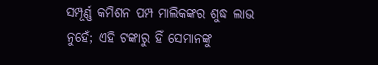ସମ୍ପୂର୍ଣ୍ଣ କମିଶନ ପମ୍ପ ମାଲିକଙ୍କର ଶୁଦ୍ଧ ଲାଭ ନୁହେଁ; ଏହି ଟଙ୍କାରୁ ହିଁ ସେମାନଙ୍କୁ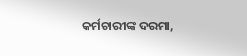କର୍ମଚାରୀଙ୍କ ଦରମା,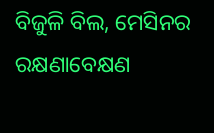ବିଜୁଳି ବିଲ, ମେସିନର ରକ୍ଷଣାବେକ୍ଷଣ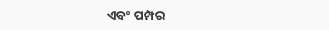ଏବଂ ପମ୍ପର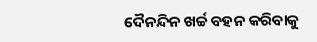ଦୈନନ୍ଦିନ ଖର୍ଚ୍ଚ ବହନ କରିବାକୁ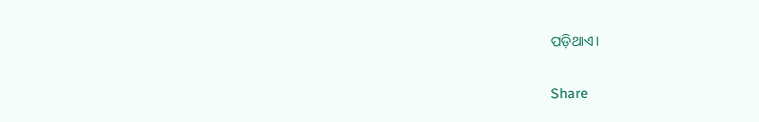ପଡ଼ିଥାଏ।

Share